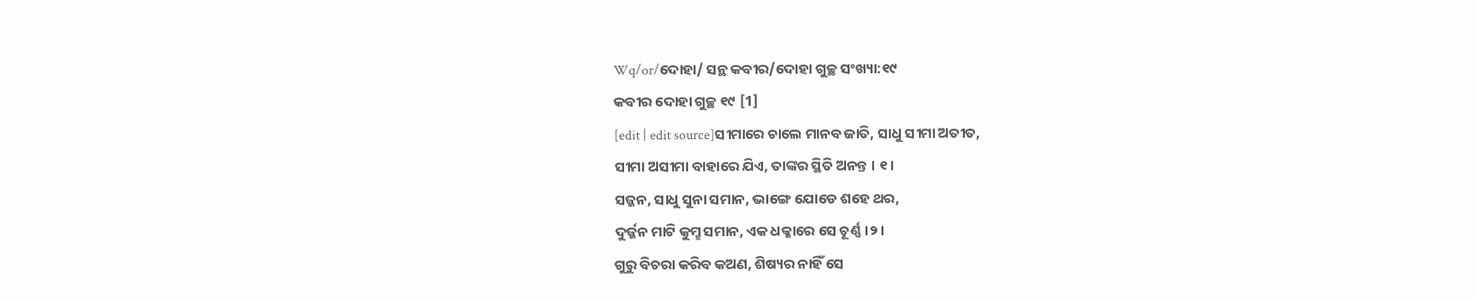Wq/or/ଦୋହା/ ସନ୍ଥ କବୀର/ଦୋହା ଗୁଚ୍ଛ ସଂଖ୍ୟା:୧୯
କବୀର ଦୋହା ଗୁଚ୍ଛ ୧୯ [1]
[edit | edit source]ସୀମାରେ ଚାଲେ ମାନବ ଜାତି, ସାଧୁ ସୀମା ଅତୀତ,
ସୀମା ଅସୀମା ବାହାରେ ଯିଏ, ତାଙ୍କର ସ୍ଥିତି ଅନନ୍ତ । ୧।
ସଜ୍ଜନ, ସାଧୁ ସୁନା ସମାନ, ଭାଙ୍ଗେ ଯୋଡେ ଶହେ ଥର,
ଦୁର୍ଜ୍ଜନ ମାଟି କୁମ୍ଛ ସମାନ, ଏକ ଧକ୍କାରେ ସେ ଚୂର୍ଣ୍ଣ ।୨।
ଗୁରୁ ବିଚରା କରିବ କଅଣ, ଶିଷ୍ୟର ନାହିଁ ସେ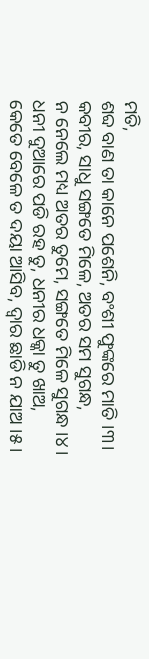ମତି,
ଶବ୍ଦ ବାଣ ତା କାନେ ପଶେନି, ବଂଶୀ ଫୁଙ୍କରେ ମାତି ।୩।
କବୀର, ସାଧୁ ସଙ୍ଗତେ ମିଳେ, ଅତର ସମ ସୁଗନ୍ଧ,
ନ ନେଲେ ମଧ୍ୟ ଅତର ତୁମେ, ସଙ୍ଗତେ ମିଳେ ସୁଗନ୍ଧ ।୪।
ଧନୀ ଦୁଆରେ ପଡି ରହ ତୁ, ଧନୀର ଧକ୍କା ତୁ ଖାଅ,
କେତେ ବେଳେ ତ ଦୟା ଆସିବ, ଦ୍ଵାର ଛାଡି ନ ଯାଅ ।୫।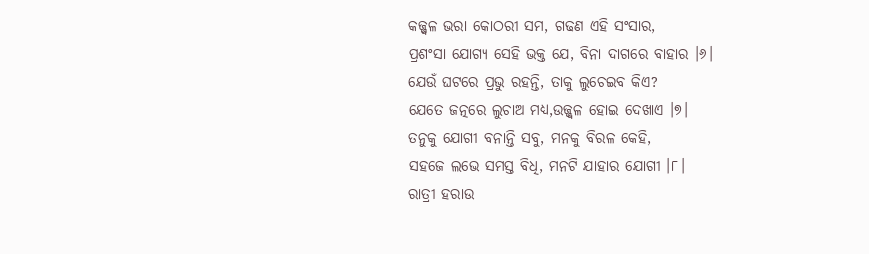କଜ୍ଜ୍ଵଳ ଭରା କୋଠରୀ ସମ, ଗଢଣ ଏହି ସଂସାର,
ପ୍ରଶଂସା ଯୋଗ୍ୟ ସେହି ଭକ୍ତ ଯେ, ବିନା ଦାଗରେ ବାହାର ।୬।
ଯେଉଁ ଘଟରେ ପ୍ରଭୁ ରହନ୍ତି, ତାକୁ ଲୁଚେଇବ କିଏ?
ଯେତେ ଜତ୍ନରେ ଲୁଚାଅ ମଧ୍ୟ,ଉଜ୍ଜ୍ଵଳ ହୋଇ ଦେଖାଏ ।୭।
ତନୁକୁ ଯୋଗୀ ବନାନ୍ତି ସବୁ, ମନକୁ ବିରଳ କେହି,
ସହଜେ ଲଭେ ସମସ୍ତ ବିଧି, ମନଟି ଯାହାର ଯୋଗୀ ।୮।
ରାତ୍ରୀ ହରାଉ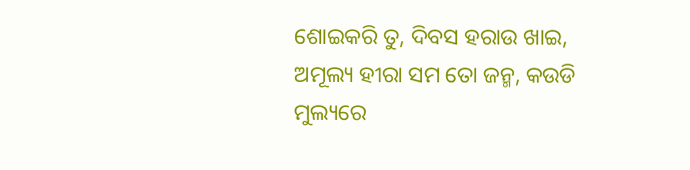ଶୋଇକରି ତୁ, ଦିବସ ହରାଉ ଖାଇ,
ଅମୂଲ୍ୟ ହୀରା ସମ ତୋ ଜନ୍ମ, କଉଡି ମୁଲ୍ୟରେ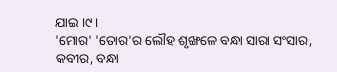ଯାଇ ।୯।
'ମୋର' 'ତୋର'ର ଲୌହ ଶୃଙ୍ଖଳେ ବନ୍ଧା ସାରା ସଂସାର,
କବୀର, ବନ୍ଧା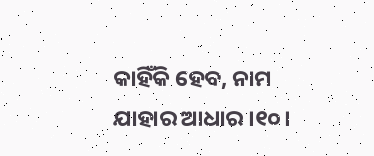କାହିଁକି ହେବ, ନାମ ଯାହାର ଆଧାର ।୧୦।